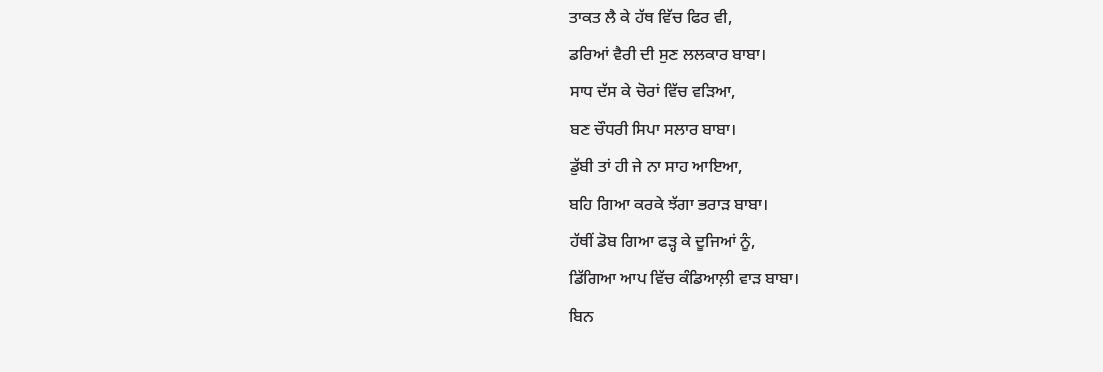ਤਾਕਤ ਲੈ ਕੇ ਹੱਥ ਵਿੱਚ ਫਿਰ ਵੀ,
ਡਰਿਆਂ ਵੈਰੀ ਦੀ ਸੁਣ ਲਲਕਾਰ ਬਾਬਾ।
ਸਾਧ ਦੱਸ ਕੇ ਚੋਰਾਂ ਵਿੱਚ ਵੜਿਆ,
ਬਣ ਚੌਧਰੀ ਸਿਪਾ ਸਲਾਰ ਬਾਬਾ।
ਡੁੱਬੀ ਤਾਂ ਹੀ ਜੇ ਨਾ ਸਾਹ ਆਇਆ,
ਬਹਿ ਗਿਆ ਕਰਕੇ ਝੱਗਾ ਭਰਾੜ ਬਾਬਾ।
ਹੱਥੀਂ ਡੋਬ ਗਿਆ ਫੜ੍ਹ ਕੇ ਦੂਜਿਆਂ ਨੂੰ,
ਡਿੱਗਿਆ ਆਪ ਵਿੱਚ ਕੰਡਿਆਲ਼ੀ ਵਾੜ ਬਾਬਾ।
ਬਿਨ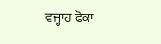ਵਜ੍ਹਾਹ ਫੋਕਾ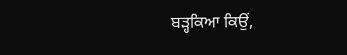ਬੜ੍ਹਕਿਆ ਕਿਉਂ,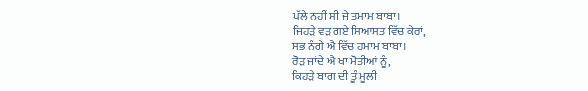ਪੱਲੇ ਨਹੀਂ ਸੀ ਜੇ ਤਮਾਮ ਬਾਬਾ।
ਜਿਹੜੇ ਵੜ ਗਏ ਸਿਆਸਤ ਵਿੱਚ ਕੇਰਾਂ,
ਸਭ ਨੰਗੇ ਐ ਵਿੱਚ ਹਮਾਮ ਬਾਬਾ।
ਰੋੜ ਜਾਂਦੇ ਐ ਖਾ ਮੋਤੀਆਂ ਨੂੰ,
ਕਿਹੜੇ ਬਾਗ ਦੀ ਤੂੰ ਮੂਲੀ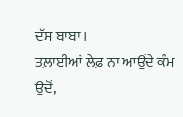ਦੱਸ ਬਾਬਾ।
ਤਲ਼ਾਈਆਂ ਲੇਫ਼ ਨਾ ਆਉਂਦੇ ਕੰਮ ਉਦੋਂ,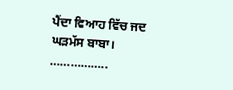ਪੈਂਦਾ ਵਿਆਹ ਵਿੱਚ ਜਦ ਘੜਮੱਸ ਬਾਬਾ।
……………..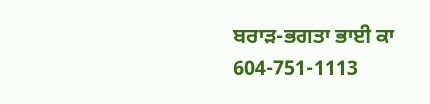ਬਰਾੜ-ਭਗਤਾ ਭਾਈ ਕਾ
604-751-1113